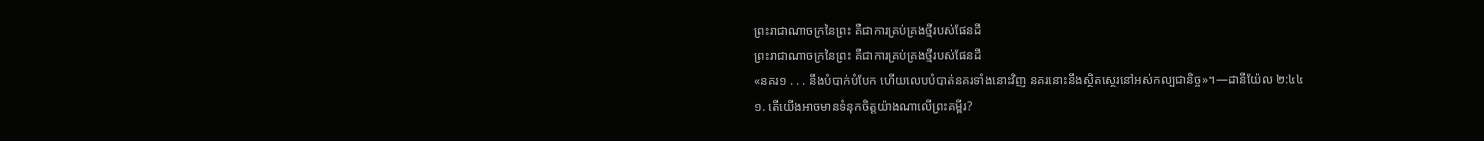ព្រះរាជាណាចក្រនៃព្រះ គឺជាការគ្រប់គ្រងថ្មីរបស់ផែនដី
ព្រះរាជាណាចក្រនៃព្រះ គឺជាការគ្រប់គ្រងថ្មីរបស់ផែនដី
«នគរ១ . . . នឹងបំបាក់បំបែក ហើយលេបបំបាត់នគរទាំងនោះវិញ នគរនោះនឹងស្ថិតស្ថេរនៅអស់កល្បជានិច្ច»។—ដានីយ៉ែល ២:៤៤
១. តើយើងអាចមានទំនុកចិត្តយ៉ាងណាលើព្រះគម្ពីរ?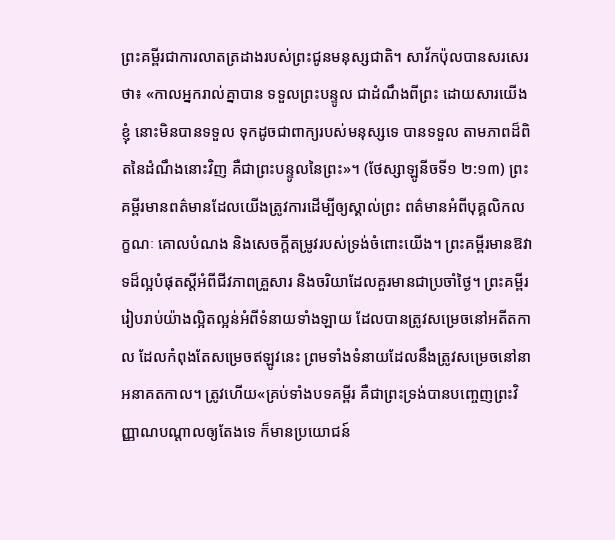ព្រះគម្ពីរជាការលាតត្រដាងរបស់ព្រះជូនមនុស្សជាតិ។ សាវ័កប៉ុលបានសរសេរថា៖ «កាលអ្នករាល់គ្នាបាន ទទួលព្រះបន្ទូល ជាដំណឹងពីព្រះ ដោយសារយើងខ្ញុំ នោះមិនបានទទួល ទុកដូចជាពាក្យរបស់មនុស្សទេ បានទទួល តាមភាពដ៏ពិតនៃដំណឹងនោះវិញ គឺជាព្រះបន្ទូលនៃព្រះ»។ (ថែស្សាឡូនីចទី១ ២:១៣) ព្រះគម្ពីរមានពត៌មានដែលយើងត្រូវការដើម្បីឲ្យស្គាល់ព្រះ ពត៌មានអំពីបុគ្គលិកលក្ខណៈ គោលបំណង និងសេចក្ដីតម្រូវរបស់ទ្រង់ចំពោះយើង។ ព្រះគម្ពីរមានឱវាទដ៏ល្អបំផុតស្តីអំពីជីវភាពគ្រួសារ និងចរិយាដែលគួរមានជាប្រចាំថ្ងៃ។ ព្រះគម្ពីររៀបរាប់យ៉ាងល្អិតល្អន់អំពីទំនាយទាំងឡាយ ដែលបានត្រូវសម្រេចនៅអតីតកាល ដែលកំពុងតែសម្រេចឥឡូវនេះ ព្រមទាំងទំនាយដែលនឹងត្រូវសម្រេចនៅនាអនាគតកាល។ ត្រូវហើយ«គ្រប់ទាំងបទគម្ពីរ គឺជាព្រះទ្រង់បានបញ្ចេញព្រះវិញ្ញាណបណ្ដាលឲ្យតែងទេ ក៏មានប្រយោជន៍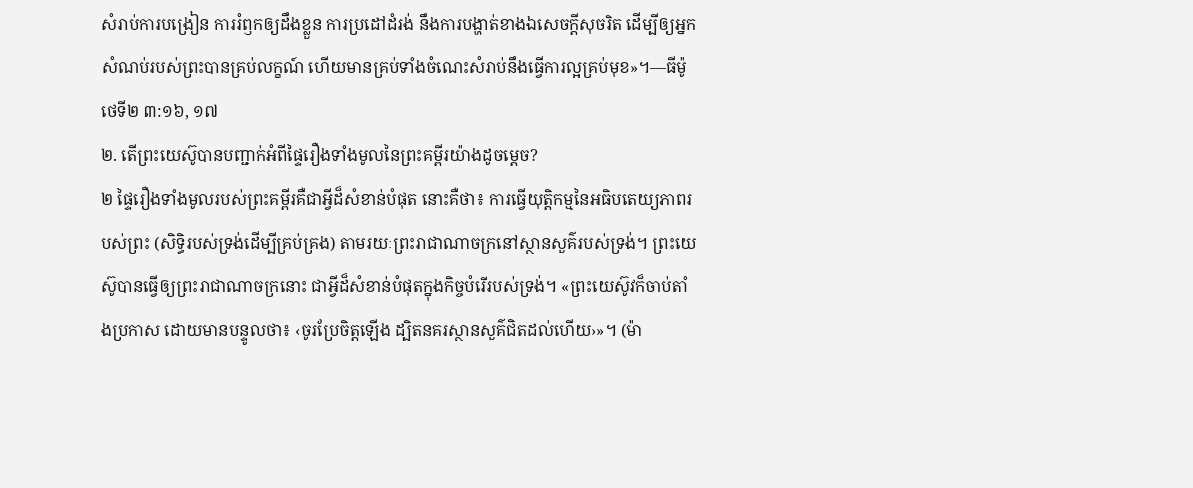សំរាប់ការបង្រៀន ការរំឭកឲ្យដឹងខ្លួន ការប្រដៅដំរង់ នឹងការបង្ហាត់ខាងឯសេចក្ដីសុចរិត ដើម្បីឲ្យអ្នកសំណប់របស់ព្រះបានគ្រប់លក្ខណ៍ ហើយមានគ្រប់ទាំងចំណេះសំរាប់នឹងធ្វើការល្អគ្រប់មុខ»។—ធីម៉ូថេទី២ ៣:១៦, ១៧
២. តើព្រះយេស៊ូបានបញ្ជាក់អំពីផ្ទៃរឿងទាំងមូលនៃព្រះគម្ពីរយ៉ាងដូចម្ដេច?
២ ផ្ទៃរឿងទាំងមូលរបស់ព្រះគម្ពីរគឺជាអ្វីដ៏សំខាន់បំផុត នោះគឺថា៖ ការធ្វើយុត្ដិកម្មនៃអធិបតេយ្យភាពរបស់ព្រះ (សិទ្ធិរបស់ទ្រង់ដើម្បីគ្រប់គ្រង) តាមរយៈព្រះរាជាណាចក្រនៅស្ថានសួគ៌របស់ទ្រង់។ ព្រះយេស៊ូបានធ្វើឲ្យព្រះរាជាណាចក្រនោះ ជាអ្វីដ៏សំខាន់បំផុតក្នុងកិច្ចបំរើរបស់ទ្រង់។ «ព្រះយេស៊ូវក៏ចាប់តាំងប្រកាស ដោយមានបន្ទូលថា៖ ‹ចូរប្រែចិត្តឡើង ដ្បិតនគរស្ថានសួគ៌ជិតដល់ហើយ›»។ (ម៉ា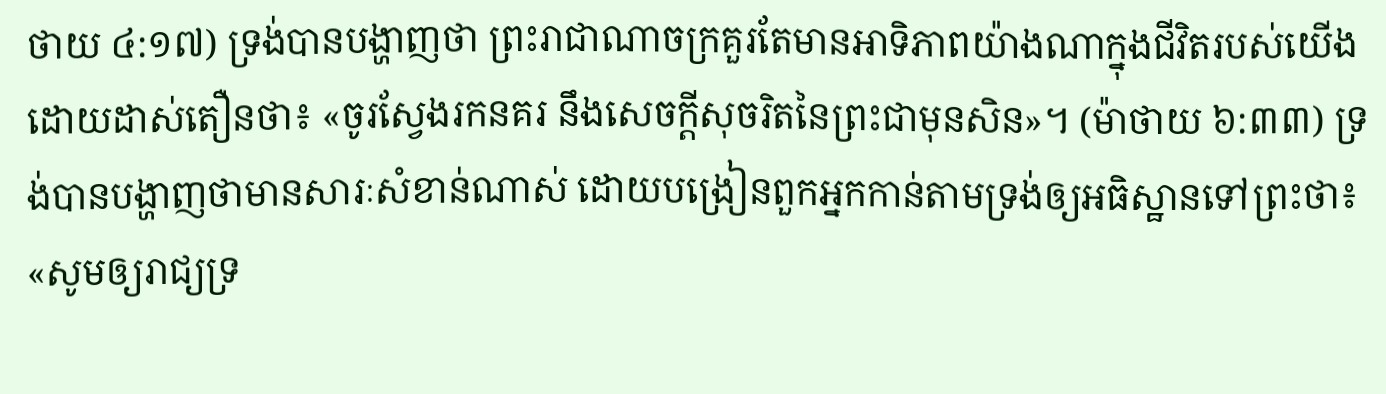ថាយ ៤:១៧) ទ្រង់បានបង្ហាញថា ព្រះរាជាណាចក្រគួរតែមានអាទិភាពយ៉ាងណាក្នុងជីវិតរបស់យើង ដោយដាស់តឿនថា៖ «ចូរស្វែងរកនគរ នឹងសេចក្ដីសុចរិតនៃព្រះជាមុនសិន»។ (ម៉ាថាយ ៦:៣៣) ទ្រង់បានបង្ហាញថាមានសារៈសំខាន់ណាស់ ដោយបង្រៀនពួកអ្នកកាន់តាមទ្រង់ឲ្យអធិស្ឋានទៅព្រះថា៖ «សូមឲ្យរាជ្យទ្រ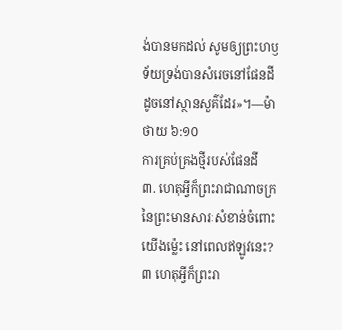ង់បានមកដល់ សូមឲ្យព្រះហឫទ័យទ្រង់បានសំរេចនៅផែនដី ដូចនៅស្ថានសួគ៌ដែរ»។—ម៉ាថាយ ៦:១០
ការគ្រប់គ្រងថ្មីរបស់ផែនដី
៣. ហេតុអ្វីក៏ព្រះរាជាណាចក្រនៃព្រះមានសារៈសំខាន់ចំពោះយើងម្ល៉េះ នៅពេលឥឡូវនេះ?
៣ ហេតុអ្វីក៏ព្រះរា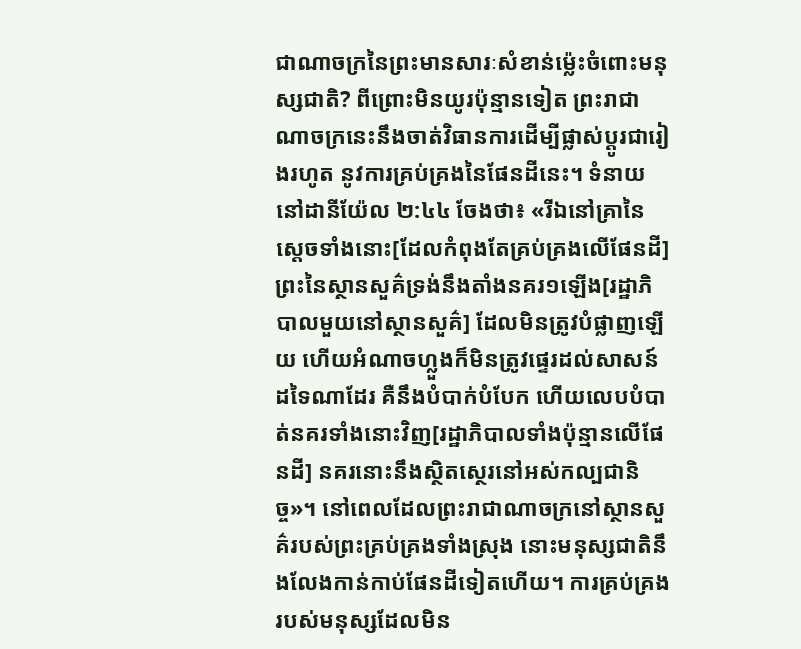ជាណាចក្រនៃព្រះមានសារៈសំខាន់ម្ល៉េះចំពោះមនុស្សជាតិ? ពីព្រោះមិនយូរប៉ុន្មានទៀត ព្រះរាជាណាចក្រនេះនឹងចាត់វិធានការដើម្បីផ្លាស់ប្ដូរជារៀងរហូត នូវការគ្រប់គ្រងនៃផែនដីនេះ។ ទំនាយនៅដានីយ៉ែល ២:៤៤ ចែងថា៖ «រីឯនៅគ្រានៃស្តេចទាំងនោះ[ដែលកំពុងតែគ្រប់គ្រងលើផែនដី] ព្រះនៃស្ថានសួគ៌ទ្រង់នឹងតាំងនគរ១ឡើង[រដ្ឋាភិបាលមួយនៅស្ថានសួគ៌] ដែលមិនត្រូវបំផ្លាញឡើយ ហើយអំណាចហ្លួងក៏មិនត្រូវផ្ទេរដល់សាសន៍ដទៃណាដែរ គឺនឹងបំបាក់បំបែក ហើយលេបបំបាត់នគរទាំងនោះវិញ[រដ្ឋាភិបាលទាំងប៉ុន្មានលើផែនដី] នគរនោះនឹងស្ថិតស្ថេរនៅអស់កល្បជានិច្ច»។ នៅពេលដែលព្រះរាជាណាចក្រនៅស្ថានសួគ៌របស់ព្រះគ្រប់គ្រងទាំងស្រុង នោះមនុស្សជាតិនឹងលែងកាន់កាប់ផែនដីទៀតហើយ។ ការគ្រប់គ្រងរបស់មនុស្សដែលមិន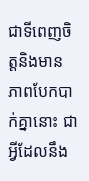ជាទីពេញចិត្តនិងមានភាពបែកបាក់គ្នានោះ ជាអ្វីដែលនឹង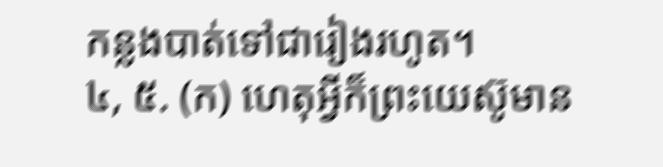កន្លងបាត់ទៅជារៀងរហូត។
៤, ៥. (ក) ហេតុអ្វីក៏ព្រះយេស៊ូមាន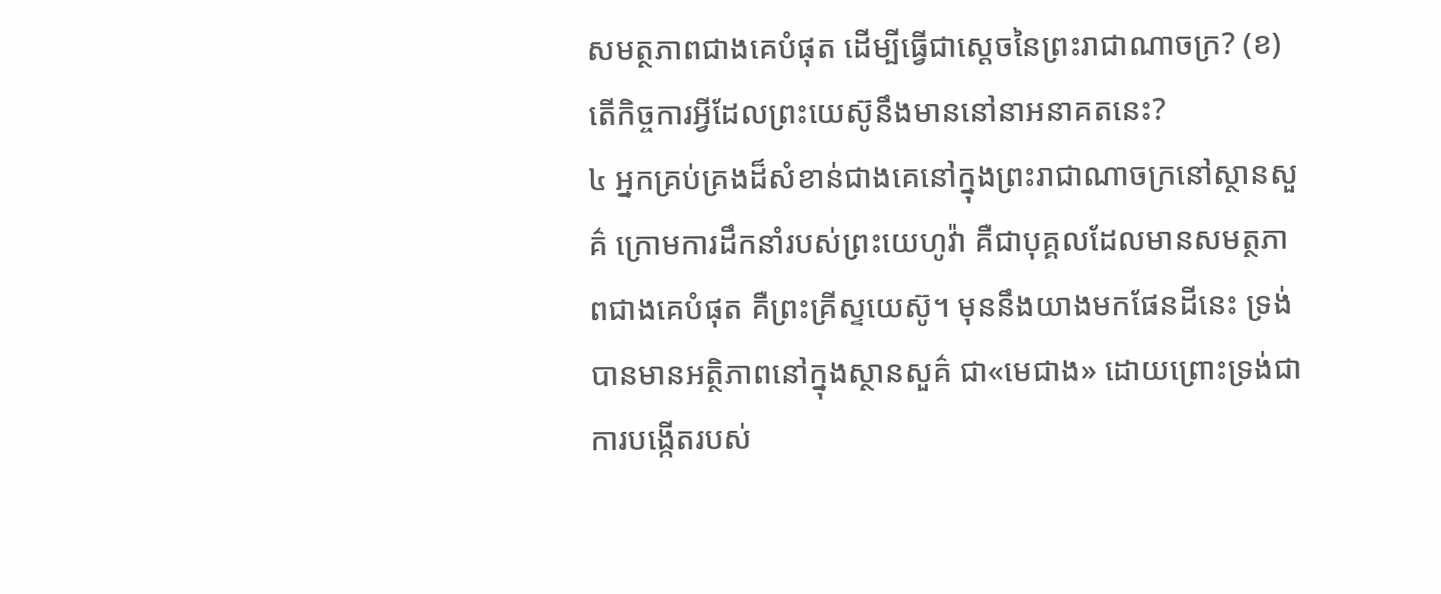សមត្ថភាពជាងគេបំផុត ដើម្បីធ្វើជាស្តេចនៃព្រះរាជាណាចក្រ? (ខ) តើកិច្ចការអ្វីដែលព្រះយេស៊ូនឹងមាននៅនាអនាគតនេះ?
៤ អ្នកគ្រប់គ្រងដ៏សំខាន់ជាងគេនៅក្នុងព្រះរាជាណាចក្រនៅស្ថានសួគ៌ ក្រោមការដឹកនាំរបស់ព្រះយេហូវ៉ា គឺជាបុគ្គលដែលមានសមត្ថភាពជាងគេបំផុត គឺព្រះគ្រីស្ទយេស៊ូ។ មុននឹងយាងមកផែនដីនេះ ទ្រង់បានមានអត្ថិភាពនៅក្នុងស្ថានសួគ៌ ជា«មេជាង» ដោយព្រោះទ្រង់ជាការបង្កើតរបស់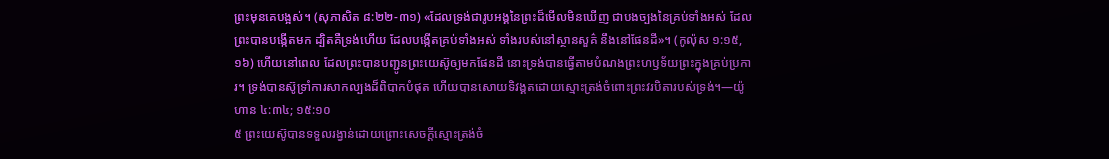ព្រះមុនគេបង្អស់។ (សុភាសិត ៨:២២-៣១) «ដែលទ្រង់ជារូបអង្គនៃព្រះដ៏មើលមិនឃើញ ជាបងច្បងនៃគ្រប់ទាំងអស់ ដែលព្រះបានបង្កើតមក ដ្បិតគឺទ្រង់ហើយ ដែលបង្កើតគ្រប់ទាំងអស់ ទាំងរបស់នៅស្ថានសួគ៌ នឹងនៅផែនដី»។ (កូល៉ុស ១:១៥, ១៦) ហើយនៅពេល ដែលព្រះបានបញ្ជូនព្រះយេស៊ូឲ្យមកផែនដី នោះទ្រង់បានធ្វើតាមបំណងព្រះហឫទ័យព្រះក្នុងគ្រប់ប្រការ។ ទ្រង់បានស៊ូទ្រាំការសាកល្បងដ៏ពិបាកបំផុត ហើយបានសោយទិវង្គតដោយស្មោះត្រង់ចំពោះព្រះវរបិតារបស់ទ្រង់។—យ៉ូហាន ៤:៣៤; ១៥:១០
៥ ព្រះយេស៊ូបានទទួលរង្វាន់ដោយព្រោះសេចក្ដីស្មោះត្រង់ចំ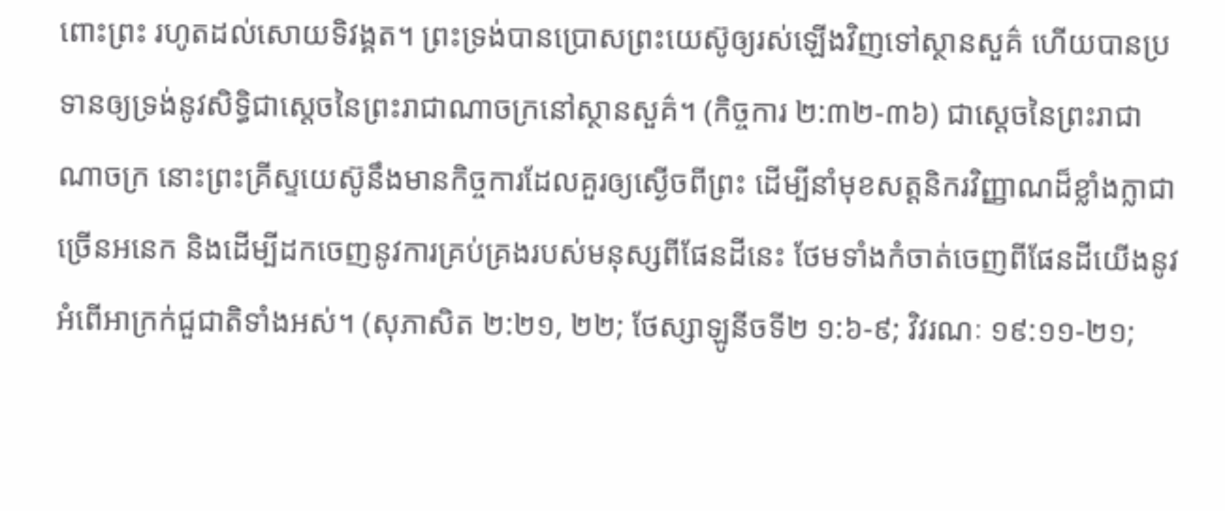ពោះព្រះ រហូតដល់សោយទិវង្គត។ ព្រះទ្រង់បានប្រោសព្រះយេស៊ូឲ្យរស់ឡើងវិញទៅស្ថានសួគ៌ ហើយបានប្រទានឲ្យទ្រង់នូវសិទ្ធិជាស្តេចនៃព្រះរាជាណាចក្រនៅស្ថានសួគ៌។ (កិច្ចការ ២:៣២-៣៦) ជាស្តេចនៃព្រះរាជាណាចក្រ នោះព្រះគ្រីស្ទយេស៊ូនឹងមានកិច្ចការដែលគួរឲ្យស្ងើចពីព្រះ ដើម្បីនាំមុខសត្តនិករវិញ្ញាណដ៏ខ្លាំងក្លាជាច្រើនអនេក និងដើម្បីដកចេញនូវការគ្រប់គ្រងរបស់មនុស្សពីផែនដីនេះ ថែមទាំងកំចាត់ចេញពីផែនដីយើងនូវអំពើអាក្រក់ជួជាតិទាំងអស់។ (សុភាសិត ២:២១, ២២; ថែស្សាឡូនីចទី២ ១:៦-៩; វិវរណៈ ១៩:១១-២១;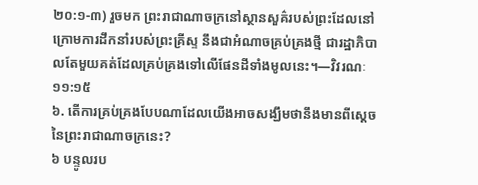២០:១-៣) រួចមក ព្រះរាជាណាចក្រនៅស្ថានសួគ៌របស់ព្រះដែលនៅក្រោមការដឹកនាំរបស់ព្រះគ្រីស្ទ នឹងជាអំណាចគ្រប់គ្រងថ្មី ជារដ្ឋាភិបាលតែមួយគត់ដែលគ្រប់គ្រងទៅលើផែនដីទាំងមូលនេះ។—វិវរណៈ ១១:១៥
៦. តើការគ្រប់គ្រងបែបណាដែលយើងអាចសង្ឃឹមថានឹងមានពីស្តេចនៃព្រះរាជាណាចក្រនេះ?
៦ បន្ទូលរប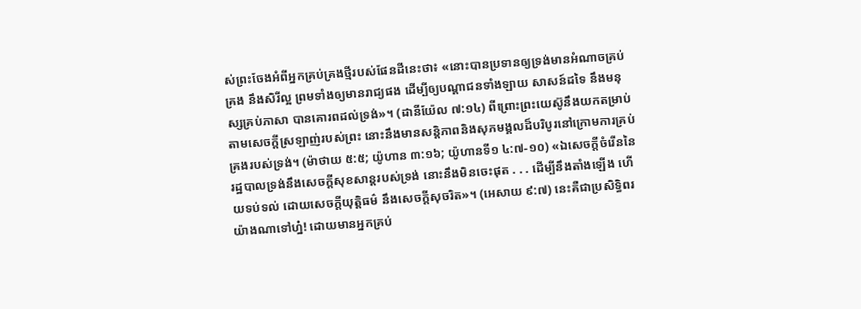ស់ព្រះចែងអំពីអ្នកគ្រប់គ្រងថ្មីរបស់ផែនដីនេះថា៖ «នោះបានប្រទានឲ្យទ្រង់មានអំណាចគ្រប់គ្រង នឹងសិរីល្អ ព្រមទាំងឲ្យមានរាជ្យផង ដើម្បីឲ្យបណ្ដាជនទាំងឡាយ សាសន៍ដទៃ នឹងមនុស្សគ្រប់ភាសា បានគោរពដល់ទ្រង់»។ (ដានីយ៉ែល ៧:១៤) ពីព្រោះព្រះយេស៊ូនឹងយកតម្រាប់តាមសេចក្ដីស្រឡាញ់របស់ព្រះ នោះនឹងមានសន្ដិភាពនិងសុភមង្គលដ៏បរិបូរនៅក្រោមការគ្រប់គ្រងរបស់ទ្រង់។ (ម៉ាថាយ ៥:៥; យ៉ូហាន ៣:១៦; យ៉ូហានទី១ ៤:៧-១០) «ឯសេចក្ដីចំរើននៃរដ្ឋបាលទ្រង់នឹងសេចក្ដីសុខសាន្តរបស់ទ្រង់ នោះនឹងមិនចេះផុត . . . ដើម្បីនឹងតាំងឡើង ហើយទប់ទល់ ដោយសេចក្ដីយុត្ដិធម៌ នឹងសេចក្ដីសុចរិត»។ (អេសាយ ៩:៧) នេះគឺជាប្រសិទ្ធិពរយ៉ាងណាទៅហ្ន៎! ដោយមានអ្នកគ្រប់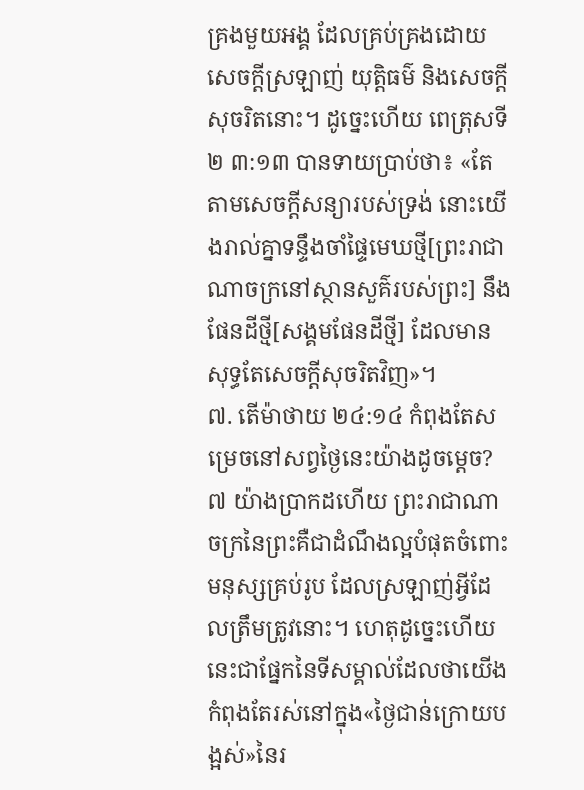គ្រងមួយអង្គ ដែលគ្រប់គ្រងដោយសេចក្ដីស្រឡាញ់ យុត្ដិធម៌ និងសេចក្ដីសុចរិតនោះ។ ដូច្នេះហើយ ពេត្រុសទី២ ៣:១៣ បានទាយប្រាប់ថា៖ «តែតាមសេចក្ដីសន្យារបស់ទ្រង់ នោះយើងរាល់គ្នាទន្ទឹងចាំផ្ទៃមេឃថ្មី[ព្រះរាជាណាចក្រនៅស្ថានសួគ៌របស់ព្រះ] នឹងផែនដីថ្មី[សង្គមផែនដីថ្មី] ដែលមានសុទ្ធតែសេចក្ដីសុចរិតវិញ»។
៧. តើម៉ាថាយ ២៤:១៤ កំពុងតែសម្រេចនៅសព្វថ្ងៃនេះយ៉ាងដូចម្ដេច?
៧ យ៉ាងប្រាកដហើយ ព្រះរាជាណាចក្រនៃព្រះគឺជាដំណឹងល្អបំផុតចំពោះមនុស្សគ្រប់រូប ដែលស្រឡាញ់អ្វីដែលត្រឹមត្រូវនោះ។ ហេតុដូច្នេះហើយ នេះជាផ្នែកនៃទីសម្គាល់ដែលថាយើងកំពុងតែរស់នៅក្នុង«ថ្ងៃជាន់ក្រោយបង្អស់»នៃរ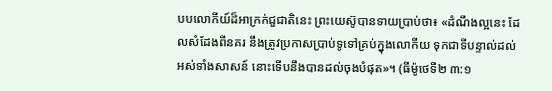បបលោកីយ៍ដ៏អាក្រក់ជួជាតិនេះ ព្រះយេស៊ូបានទាយប្រាប់ថា៖ «ដំណឹងល្អនេះ ដែលសំដែងពីនគរ នឹងត្រូវប្រកាសប្រាប់ទូទៅគ្រប់ក្នុងលោកីយ ទុកជាទីបន្ទាល់ដល់អស់ទាំងសាសន៍ នោះទើបនឹងបានដល់ចុងបំផុត»។ (ធីម៉ូថេទី២ ៣:១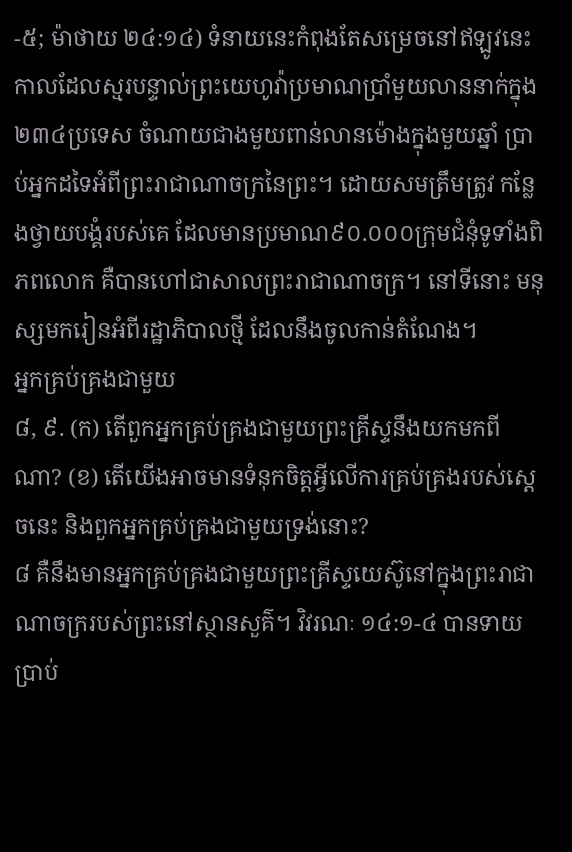-៥; ម៉ាថាយ ២៤:១៤) ទំនាយនេះកំពុងតែសម្រេចនៅឥឡូវនេះ កាលដែលស្មរបន្ទាល់ព្រះយេហូវ៉ាប្រមាណប្រាំមួយលាននាក់ក្នុង២៣៤ប្រទេស ចំណាយជាងមួយពាន់លានម៉ោងក្នុងមួយឆ្នាំ ប្រាប់អ្នកដទៃអំពីព្រះរាជាណាចក្រនៃព្រះ។ ដោយសមត្រឹមត្រូវ កន្លែងថ្វាយបង្គំរបស់គេ ដែលមានប្រមាណ៩០.០០០ក្រុមជំនុំទូទាំងពិភពលោក គឺបានហៅជាសាលព្រះរាជាណាចក្រ។ នៅទីនោះ មនុស្សមករៀនអំពីរដ្ឋាភិបាលថ្មី ដែលនឹងចូលកាន់តំណែង។
អ្នកគ្រប់គ្រងជាមួយ
៨, ៩. (ក) តើពួកអ្នកគ្រប់គ្រងជាមួយព្រះគ្រីស្ទនឹងយកមកពីណា? (ខ) តើយើងអាចមានទំនុកចិត្តអ្វីលើការគ្រប់គ្រងរបស់ស្តេចនេះ និងពួកអ្នកគ្រប់គ្រងជាមួយទ្រង់នោះ?
៨ គឺនឹងមានអ្នកគ្រប់គ្រងជាមួយព្រះគ្រីស្ទយេស៊ូនៅក្នុងព្រះរាជាណាចក្ររបស់ព្រះនៅស្ថានសួគ៌។ វិវរណៈ ១៤:១-៤ បានទាយប្រាប់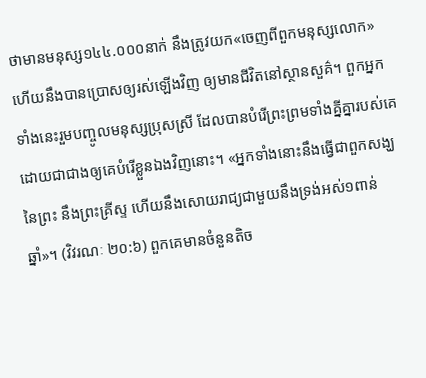ថាមានមនុស្ស១៤៤.០០០នាក់ នឹងត្រូវយក«ចេញពីពួកមនុស្សលោក» ហើយនឹងបានប្រោសឲ្យរស់ឡើងវិញ ឲ្យមានជីវិតនៅស្ថានសួគ៌។ ពួកអ្នកទាំងនេះរួមបញ្ចូលមនុស្សប្រុសស្រី ដែលបានបំរើព្រះព្រមទាំងគ្នីគ្នារបស់គេ ដោយជាជាងឲ្យគេបំរើខ្លួនឯងវិញនោះ។ «អ្នកទាំងនោះនឹងធ្វើជាពួកសង្ឃនៃព្រះ នឹងព្រះគ្រីស្ទ ហើយនឹងសោយរាជ្យជាមួយនឹងទ្រង់អស់១ពាន់ឆ្នាំ»។ (វិវរណៈ ២០:៦) ពួកគេមានចំនួនតិច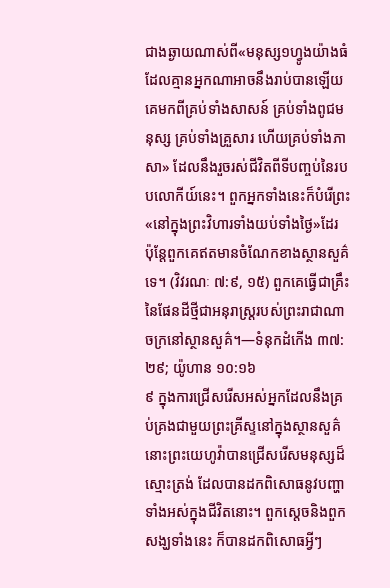ជាងឆ្ងាយណាស់ពី«មនុស្ស១ហ្វូងយ៉ាងធំ ដែលគ្មានអ្នកណាអាចនឹងរាប់បានឡើយ គេមកពីគ្រប់ទាំងសាសន៍ គ្រប់ទាំងពូជមនុស្ស គ្រប់ទាំងគ្រួសារ ហើយគ្រប់ទាំងភាសា» ដែលនឹងរួចរស់ជីវិតពីទីបញ្ចប់នៃរបបលោកីយ៍នេះ។ ពួកអ្នកទាំងនេះក៏បំរើព្រះ«នៅក្នុងព្រះវិហារទាំងយប់ទាំងថ្ងៃ»ដែរ ប៉ុន្តែពួកគេឥតមានចំណែកខាងស្ថានសួគ៌ទេ។ (វិវរណៈ ៧:៩, ១៥) ពួកគេធ្វើជាគ្រឹះនៃផែនដីថ្មីជាអនុរាស្ត្ររបស់ព្រះរាជាណាចក្រនៅស្ថានសួគ៌។—ទំនុកដំកើង ៣៧:២៩; យ៉ូហាន ១០:១៦
៩ ក្នុងការជ្រើសរើសអស់អ្នកដែលនឹងគ្រប់គ្រងជាមួយព្រះគ្រីស្ទនៅក្នុងស្ថានសួគ៌ នោះព្រះយេហូវ៉ាបានជ្រើសរើសមនុស្សដ៏ស្មោះត្រង់ ដែលបានដកពិសោធនូវបញ្ហាទាំងអស់ក្នុងជីវិតនោះ។ ពួកស្តេចនិងពួកសង្ឃទាំងនេះ ក៏បានដកពិសោធអ្វីៗ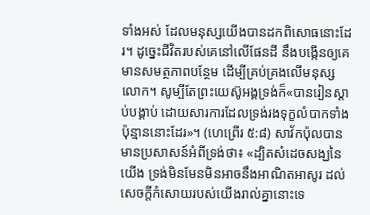ទាំងអស់ ដែលមនុស្សយើងបានដកពិសោធនោះដែរ។ ដូច្នេះជីវិតរបស់គេនៅលើផែនដី នឹងបង្កើនឲ្យគេមានសមត្ថភាពបន្ថែម ដើម្បីគ្រប់គ្រងលើមនុស្សលោក។ សូម្បីតែព្រះយេស៊ូអង្គទ្រង់ក៏«បានរៀនស្ដាប់បង្គាប់ ដោយសារការដែលទ្រង់រងទុក្ខលំបាកទាំងប៉ុន្មាននោះដែរ»។ (ហេព្រើរ ៥:៨) សាវ័កប៉ុលបានមានប្រសាសន៍អំពីទ្រង់ថា៖ «ដ្បិតសំដេចសង្ឃនៃយើង ទ្រង់មិនមែនមិនអាចនឹងអាណិតអាសូរ ដល់សេចក្ដីកំសោយរបស់យើងរាល់គ្នានោះទេ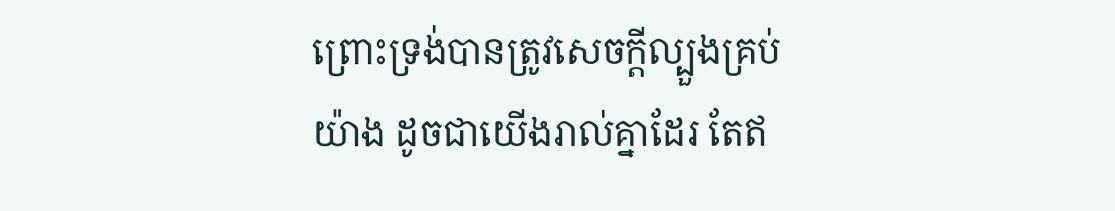ព្រោះទ្រង់បានត្រូវសេចក្ដីល្បួងគ្រប់យ៉ាង ដូចជាយើងរាល់គ្នាដែរ តែឥ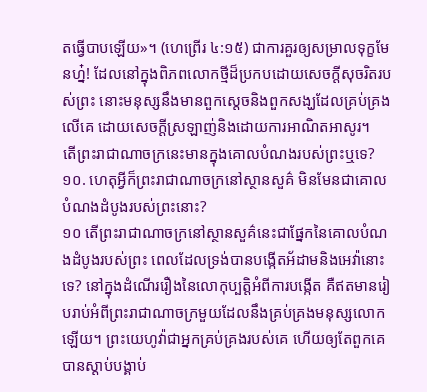តធ្វើបាបឡើយ»។ (ហេព្រើរ ៤:១៥) ជាការគួរឲ្យសម្រាលទុក្ខមែនហ្ន៎! ដែលនៅក្នុងពិភពលោកថ្មីដ៏ប្រកបដោយសេចក្ដីសុចរិតរបស់ព្រះ នោះមនុស្សនឹងមានពួកស្តេចនិងពួកសង្ឃដែលគ្រប់គ្រងលើគេ ដោយសេចក្ដីស្រឡាញ់និងដោយការអាណិតអាសូរ។
តើព្រះរាជាណាចក្រនេះមានក្នុងគោលបំណងរបស់ព្រះឬទេ?
១០. ហេតុអ្វីក៏ព្រះរាជាណាចក្រនៅស្ថានសួគ៌ មិនមែនជាគោលបំណងដំបូងរបស់ព្រះនោះ?
១០ តើព្រះរាជាណាចក្រនៅស្ថានសួគ៌នេះជាផ្នែកនៃគោលបំណងដំបូងរបស់ព្រះ ពេលដែលទ្រង់បានបង្កើតអ័ដាមនិងអេវ៉ានោះទេ? នៅក្នុងដំណើររឿងនៃលោកុប្បត្តិអំពីការបង្កើត គឺឥតមានរៀបរាប់អំពីព្រះរាជាណាចក្រមួយដែលនឹងគ្រប់គ្រងមនុស្សលោកឡើយ។ ព្រះយេហូវ៉ាជាអ្នកគ្រប់គ្រងរបស់គេ ហើយឲ្យតែពួកគេបានស្ដាប់បង្គាប់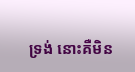ទ្រង់ នោះគឺមិន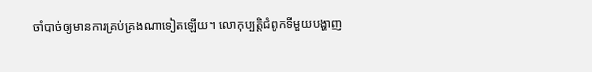ចាំបាច់ឲ្យមានការគ្រប់គ្រងណាទៀតឡើយ។ លោកុប្បត្តិជំពូកទីមួយបង្ហាញ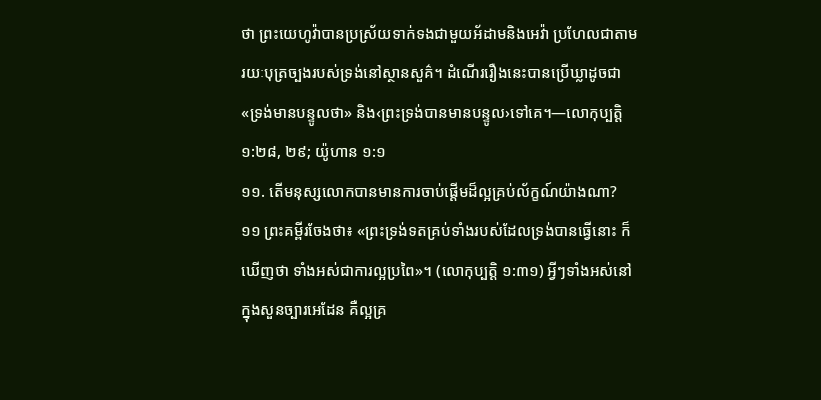ថា ព្រះយេហូវ៉ាបានប្រស្រ័យទាក់ទងជាមួយអ័ដាមនិងអេវ៉ា ប្រហែលជាតាមរយៈបុត្រច្បងរបស់ទ្រង់នៅស្ថានសួគ៌។ ដំណើររឿងនេះបានប្រើឃ្លាដូចជា «ទ្រង់មានបន្ទូលថា» និង‹ព្រះទ្រង់បានមានបន្ទូល›ទៅគេ។—លោកុប្បត្តិ ១:២៨, ២៩; យ៉ូហាន ១:១
១១. តើមនុស្សលោកបានមានការចាប់ផ្ដើមដ៏ល្អគ្រប់ល័ក្ខណ៍យ៉ាងណា?
១១ ព្រះគម្ពីរចែងថា៖ «ព្រះទ្រង់ទតគ្រប់ទាំងរបស់ដែលទ្រង់បានធ្វើនោះ ក៏ឃើញថា ទាំងអស់ជាការល្អប្រពៃ»។ (លោកុប្បត្តិ ១:៣១) អ្វីៗទាំងអស់នៅក្នុងសួនច្បារអេដែន គឺល្អគ្រ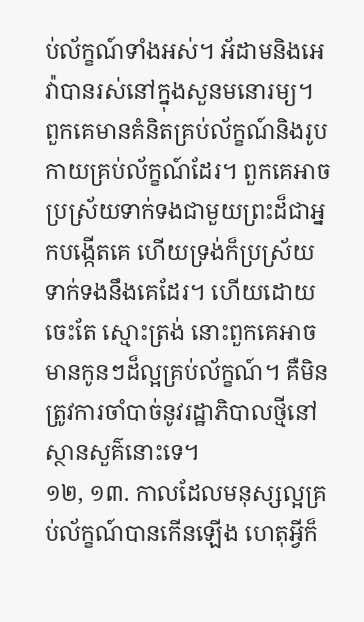ប់ល័ក្ខណ៍ទាំងអស់។ អ័ដាមនិងអេវ៉ាបានរស់នៅក្នុងសួនមនោរម្យ។ ពួកគេមានគំនិតគ្រប់ល័ក្ខណ៍និងរូបកាយគ្រប់ល័ក្ខណ៍ដែរ។ ពួកគេអាចប្រស្រ័យទាក់ទងជាមួយព្រះដ៏ជាអ្នកបង្កើតគេ ហើយទ្រង់ក៏ប្រស្រ័យទាក់ទងនឹងគេដែរ។ ហើយដោយចេះតែ ស្មោះត្រង់ នោះពួកគេអាចមានកូនៗដ៏ល្អគ្រប់ល័ក្ខណ៍។ គឺមិនត្រូវការចាំបាច់នូវរដ្ឋាភិបាលថ្មីនៅស្ថានសួគ៌នោះទេ។
១២, ១៣. កាលដែលមនុស្សល្អគ្រប់ល័ក្ខណ៍បានកើនឡើង ហេតុអ្វីក៏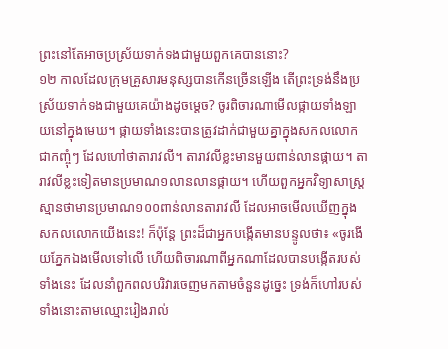ព្រះនៅតែអាចប្រស្រ័យទាក់ទងជាមួយពួកគេបាននោះ?
១២ កាលដែលក្រុមគ្រួសារមនុស្សបានកើនច្រើនឡើង តើព្រះទ្រង់នឹងប្រស្រ័យទាក់ទងជាមួយគេយ៉ាងដូចម្ដេច? ចូរពិចារណាមើលផ្កាយទាំងឡាយនៅក្នុងមេឃ។ ផ្កាយទាំងនេះបានត្រូវដាក់ជាមួយគ្នាក្នុងសកលលោកជាកញ្ចុំៗ ដែលហៅថាតារាវលី។ តារាវលីខ្លះមានមួយពាន់លានផ្កាយ។ តារាវលីខ្លះទៀតមានប្រមាណ១លានលានផ្កាយ។ ហើយពួកអ្នកវិទ្យាសាស្ត្រស្មានថាមានប្រមាណ១០០ពាន់លានតារាវលី ដែលអាចមើលឃើញក្នុងសកលលោកយើងនេះ! ក៏ប៉ុន្តែ ព្រះដ៏ជាអ្នកបង្កើតមានបន្ទូលថា៖ «ចូរងើយភ្នែកឯងមើលទៅលើ ហើយពិចារណាពីអ្នកណាដែលបានបង្កើតរបស់ទាំងនេះ ដែលនាំពួកពលបរិវារចេញមកតាមចំនួនដូច្នេះ ទ្រង់ក៏ហៅរបស់ទាំងនោះតាមឈ្មោះរៀងរាល់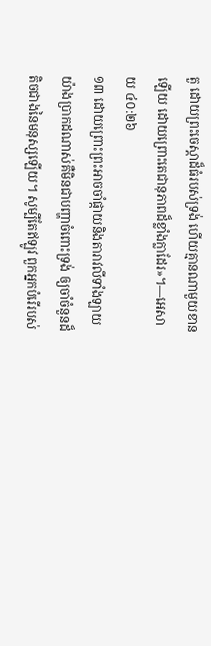តួ ដោយព្រះចេស្ដាដ៏ធំរបស់ទ្រង់ ហើយគ្មានណាមួយខានឡើយ ដោយព្រោះតេជានុភាពដ៏ខ្លាំងក្លាដែរ»។—អេសាយ ៤០:២៦
១៣ ដោយព្រោះព្រះអាចចាំផ្កាយនិងតារាវលីទាំងឡាយ យ៉ាងប្រាកដណាស់គឺមិនជាបញ្ហាចំពោះទ្រង់ ឲ្យចាំចំនួនដ៏តិចជាងនៃមនុស្សឡើយ។ សូម្បីតែឥឡូវ ពួកអ្នកបំរើរបស់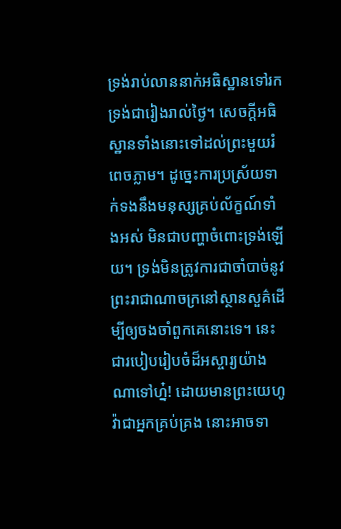ទ្រង់រាប់លាននាក់អធិស្ឋានទៅរកទ្រង់ជារៀងរាល់ថ្ងៃ។ សេចក្ដីអធិស្ឋានទាំងនោះទៅដល់ព្រះមួយរំពេចភ្លាម។ ដូច្នេះការប្រស្រ័យទាក់ទងនឹងមនុស្សគ្រប់ល័ក្ខណ៍ទាំងអស់ មិនជាបញ្ហាចំពោះទ្រង់ឡើយ។ ទ្រង់មិនត្រូវការជាចាំបាច់នូវព្រះរាជាណាចក្រនៅស្ថានសួគ៌ដើម្បីឲ្យចងចាំពួកគេនោះទេ។ នេះជារបៀបរៀបចំដ៏អស្ចារ្យយ៉ាងណាទៅហ្ន៎! ដោយមានព្រះយេហូវ៉ាជាអ្នកគ្រប់គ្រង នោះអាចទា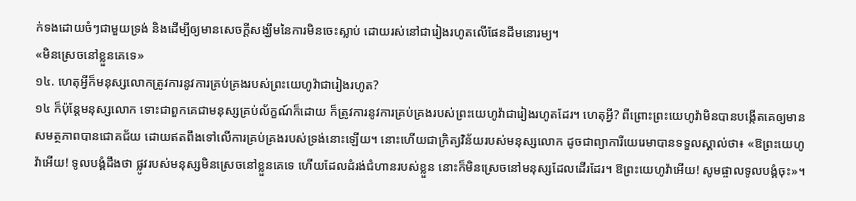ក់ទងដោយចំៗជាមួយទ្រង់ និងដើម្បីឲ្យមានសេចក្ដីសង្ឃឹមនៃការមិនចេះស្លាប់ ដោយរស់នៅជារៀងរហូតលើផែនដីមនោរម្យ។
«មិនស្រេចនៅខ្លួនគេទេ»
១៤. ហេតុអ្វីក៏មនុស្សលោកត្រូវការនូវការគ្រប់គ្រងរបស់ព្រះយេហូវ៉ាជារៀងរហូត?
១៤ ក៏ប៉ុន្តែមនុស្សលោក ទោះជាពួកគេជាមនុស្សគ្រប់ល័ក្ខណ៍ក៏ដោយ ក៏ត្រូវការនូវការគ្រប់គ្រងរបស់ព្រះយេហូវ៉ាជារៀងរហូតដែរ។ ហេតុអ្វី? ពីព្រោះព្រះយេហូវ៉ាមិនបានបង្កើតគេឲ្យមានសមត្ថភាពបានជោគជ័យ ដោយឥតពឹងទៅលើការគ្រប់គ្រងរបស់ទ្រង់នោះឡើយ។ នោះហើយជាក្រិត្យវិន័យរបស់មនុស្សលោក ដូចជាព្យាការីយេរេមាបានទទួលស្គាល់ថា៖ «ឱព្រះយេហូវ៉ាអើយ! ទូលបង្គំដឹងថា ផ្លូវរបស់មនុស្សមិនស្រេចនៅខ្លួនគេទេ ហើយដែលដំរង់ជំហានរបស់ខ្លួន នោះក៏មិនស្រេចនៅមនុស្សដែលដើរដែរ។ ឱព្រះយេហូវ៉ាអើយ! សូមផ្ចាលទូលបង្គំចុះ»។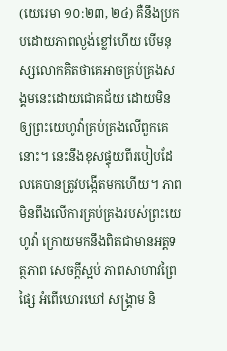(យេរេមា ១០:២៣, ២៤) គឺនឹងប្រកបដោយភាពល្ងង់ខ្លៅហើយ បើមនុស្សលោកគិតថាគេអាចគ្រប់គ្រងសង្គមនេះដោយជោគជ័យ ដោយមិនឲ្យព្រះយេហូវ៉ាគ្រប់គ្រងលើពួកគេនោះ។ នេះនឹងខុសផ្ទុយពីរបៀបដែលគេបានត្រូវបង្កើតមកហើយ។ ភាពមិនពឹងលើការគ្រប់គ្រងរបស់ព្រះយេហូវ៉ា ក្រោយមកនឹងពិតជាមានអត្តទត្ថភាព សេចក្ដីស្អប់ ភាពសាហាវព្រៃផ្សៃ អំពើឃោរឃៅ សង្គ្រាម និ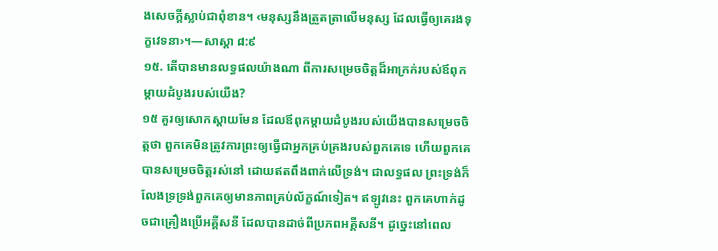ងសេចក្ដីស្លាប់ជាពុំខាន។ ‹មនុស្សនឹងត្រួតត្រាលើមនុស្ស ដែលធ្វើឲ្យគេរងទុក្ខវេទនា›។—សាស្ដា ៨:៩
១៥. តើបានមានលទ្ធផលយ៉ាងណា ពីការសម្រេចចិត្តដ៏អាក្រក់របស់ឪពុកម្ដាយដំបូងរបស់យើង?
១៥ គួរឲ្យសោកស្ដាយមែន ដែលឪពុកម្ដាយដំបូងរបស់យើងបានសម្រេចចិត្តថា ពួកគេមិនត្រូវការព្រះឲ្យធ្វើជាអ្នកគ្រប់គ្រងរបស់ពួកគេទេ ហើយពួកគេបានសម្រេចចិត្តរស់នៅ ដោយឥតពឹងពាក់លើទ្រង់។ ជាលទ្ធផល ព្រះទ្រង់ក៏លែងទ្រទ្រង់ពួកគេឲ្យមានភាពគ្រប់ល័ក្ខណ៍ទៀត។ ឥឡូវនេះ ពួកគេហាក់ដូចជាគ្រឿងប្រើអគ្គីសនី ដែលបានដាច់ពីប្រភពអគ្គីសនី។ ដូច្នេះនៅពេល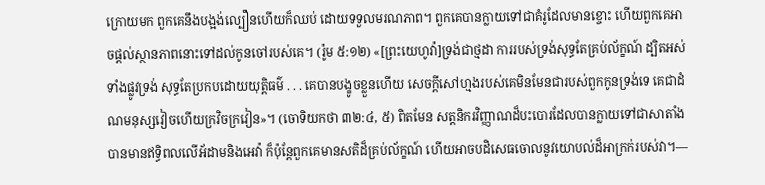ក្រោយមក ពួកគេនឹងបង្អង់ល្បឿនហើយក៏ឈប់ ដោយទទួលមរណភាព។ ពួកគេបានក្លាយទៅជាគំរូដែលមានខ្ចោះ ហើយពួកគេអាចផ្ដល់ស្ថានភាពនោះទៅដល់កូនចៅរបស់គេ។ (រ៉ូម ៥:១២) «[ព្រះយេហូវ៉ា]ទ្រង់ជាថ្មដា ការរបស់ទ្រង់សុទ្ធតែគ្រប់ល័ក្ខណ៍ ដ្បិតអស់ទាំងផ្លូវទ្រង់ សុទ្ធតែប្រកបដោយយុត្ដិធម៌ . . . គេបានបង្ខូចខ្លួនហើយ សេចក្ដីសៅហ្មងរបស់គេមិនមែនជារបស់ពួកកូនទ្រង់ទេ គេជាដំណមនុស្សវៀចហើយក្រវិចក្រវៀន»។ (ចោទិយកថា ៣២:៤, ៥) ពិតមែន សត្តនិករវិញ្ញាណដ៏បះបោរដែលបានក្លាយទៅជាសាតាំង បានមានឥទ្ធិពលលើអ័ដាមនិងអេវ៉ា ក៏ប៉ុន្តែពួកគេមានសតិដ៏គ្រប់ល័ក្ខណ៍ ហើយអាចបដិសេធចោលនូវយោបល់ដ៏អាក្រក់របស់វា។—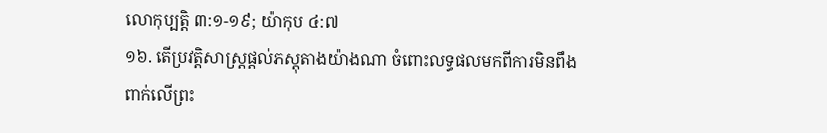លោកុប្បត្តិ ៣:១-១៩; យ៉ាកុប ៤:៧
១៦. តើប្រវត្ដិសាស្ត្រផ្ដល់ភស្តុតាងយ៉ាងណា ចំពោះលទ្ធផលមកពីការមិនពឹងពាក់លើព្រះ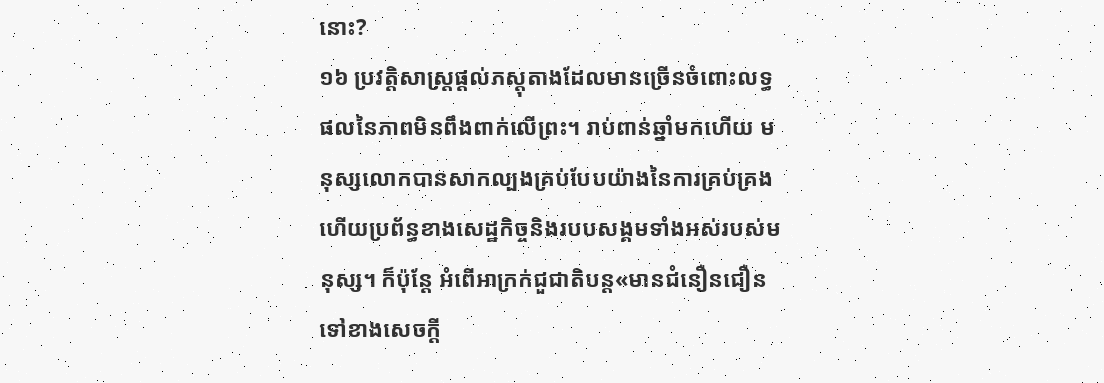នោះ?
១៦ ប្រវត្ដិសាស្ត្រផ្ដល់ភស្តុតាងដែលមានច្រើនចំពោះលទ្ធផលនៃភាពមិនពឹងពាក់លើព្រះ។ រាប់ពាន់ឆ្នាំមកហើយ មនុស្សលោកបានសាកល្បងគ្រប់បែបយ៉ាងនៃការគ្រប់គ្រង ហើយប្រព័ន្ធខាងសេដ្ឋកិច្ចនិងរបបសង្គមទាំងអស់របស់មនុស្ស។ ក៏ប៉ុន្តែ អំពើអាក្រក់ជួជាតិបន្ត«មានជំនឿនជឿនទៅខាងសេចក្ដី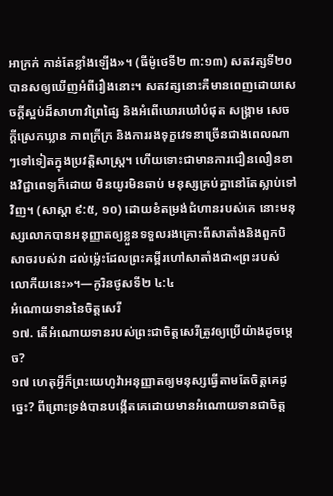អាក្រក់ កាន់តែខ្លាំងឡើង»។ (ធីម៉ូថេទី២ ៣:១៣) សតវត្សទី២០បានសឲ្យឃើញអំពីរឿងនោះ។ សតវត្សនោះគឺមានពេញដោយសេចក្ដីស្អប់ដ៏សាហាវព្រៃផ្សៃ និងអំពើឃោរឃៅបំផុត សង្គ្រាម សេចក្ដីស្រេកឃ្លាន ភាពក្រីក្រ និងការរងទុក្ខវេទនាច្រើនជាងពេលណាៗទៅទៀតក្នុងប្រវត្ដិសាស្ត្រ។ ហើយទោះជាមានការជឿនលឿនខាងវិជ្ជាពេទ្យក៏ដោយ មិនយូរមិនឆាប់ មនុស្សគ្រប់គ្នានៅតែស្លាប់ទៅវិញ។ (សាស្ដា ៩:៥, ១០) ដោយខំតម្រង់ជំហានរបស់គេ នោះមនុស្សលោកបានអនុញ្ញាតឲ្យខ្លួនទទួលរងគ្រោះពីសាតាំងនិងពួកបិសាចរបស់វា ដល់ម្ល៉េះដែលព្រះគម្ពីរហៅសាតាំងជា«ព្រះរបស់លោកីយនេះ»។—កូរិនថូសទី២ ៤:៤
អំណោយទាននៃចិត្តសេរី
១៧. តើអំណោយទានរបស់ព្រះជាចិត្តសេរីត្រូវឲ្យប្រើយ៉ាងដូចម្ដេច?
១៧ ហេតុអ្វីក៏ព្រះយេហូវ៉ាអនុញ្ញាតឲ្យមនុស្សធ្វើតាមតែចិត្តគេដូច្នេះ? ពីព្រោះទ្រង់បានបង្កើតគេដោយមានអំណោយទានជាចិត្ត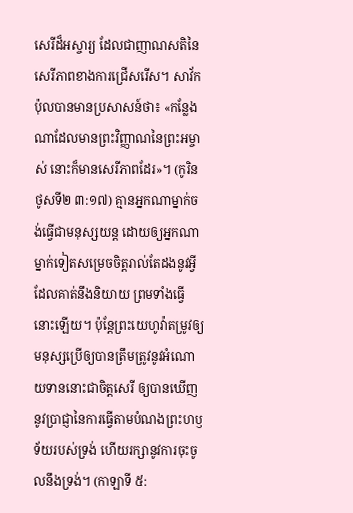សេរីដ៏អស្ចារ្យ ដែលជាញាណសតិនៃសេរីភាពខាងការជ្រើសរើស។ សាវ័កប៉ុលបានមានប្រសាសន៍ថា៖ «កន្លែងណាដែលមានព្រះវិញ្ញាណនៃព្រះអម្ចាស់ នោះក៏មានសេរីភាពដែរ»។ (កូរិនថូសទី២ ៣:១៧) គ្មានអ្នកណាម្នាក់ចង់ធ្វើជាមនុស្សយន្ត ដោយឲ្យអ្នកណាម្នាក់ទៀតសម្រេចចិត្តរាល់តែដងនូវអ្វីដែលគាត់នឹងនិយាយ ព្រមទាំងធ្វើនោះឡើយ។ ប៉ុន្តែព្រះយេហូវ៉ាតម្រូវឲ្យមនុស្សប្រើឲ្យបានត្រឹមត្រូវនូវអំណោយទាននោះជាចិត្តសេរី ឲ្យបានឃើញនូវប្រាជ្ញានៃការធ្វើតាមបំណងព្រះហឫទ័យរបស់ទ្រង់ ហើយរក្សានូវការចុះចូលនឹងទ្រង់។ (កាឡាទី ៥: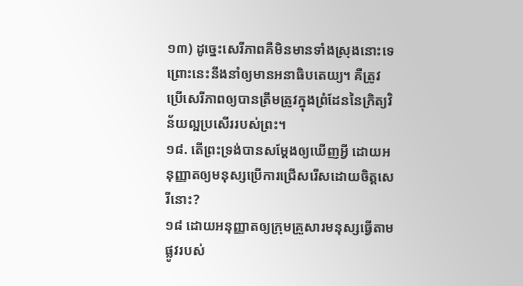១៣) ដូច្នេះសេរីភាពគឺមិនមានទាំងស្រុងនោះទេ ព្រោះនេះនឹងនាំឲ្យមានអនាធិបតេយ្យ។ គឺត្រូវប្រើសេរីភាពឲ្យបានត្រឹមត្រូវក្នុងព្រំដែននៃក្រិត្យវិន័យល្អប្រសើររបស់ព្រះ។
១៨. តើព្រះទ្រង់បានសម្ដែងឲ្យឃើញអ្វី ដោយអនុញ្ញាតឲ្យមនុស្សប្រើការជ្រើសរើសដោយចិត្តសេរីនោះ?
១៨ ដោយអនុញ្ញាតឲ្យក្រុមគ្រួសារមនុស្សធ្វើតាមផ្លូវរបស់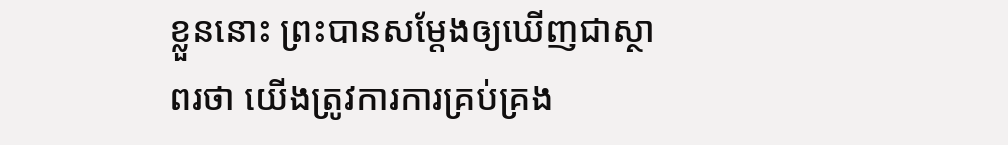ខ្លួននោះ ព្រះបានសម្ដែងឲ្យឃើញជាស្ថាពរថា យើងត្រូវការការគ្រប់គ្រង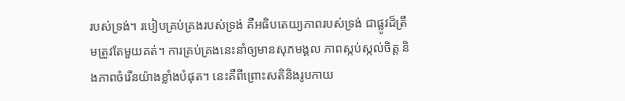របស់ទ្រង់។ របៀបគ្រប់គ្រងរបស់ទ្រង់ គឺអធិបតេយ្យភាពរបស់ទ្រង់ ជាផ្លូវដ៏ត្រឹមត្រូវតែមួយគត់។ ការគ្រប់គ្រងនេះនាំឲ្យមានសុភមង្គល ភាពស្កប់ស្កល់ចិត្ត និងភាពចំរើនយ៉ាងខ្លាំងបំផុត។ នេះគឺពីព្រោះសតិនិងរូបកាយ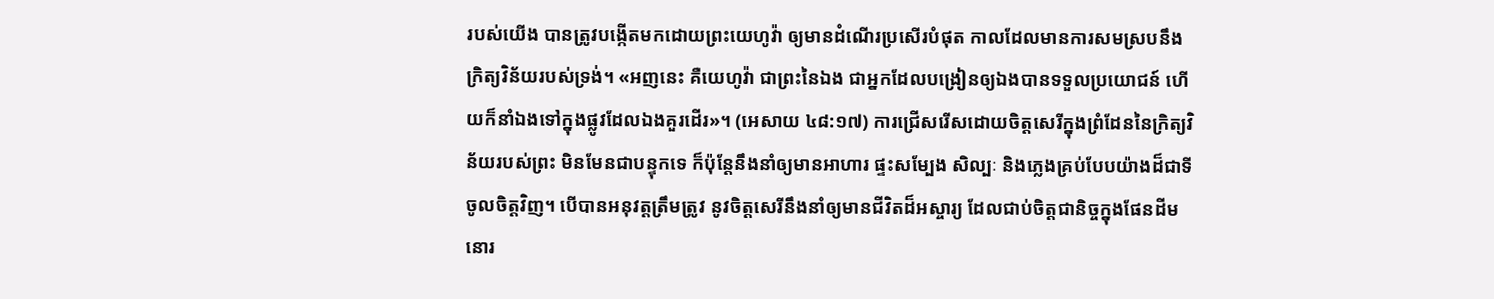របស់យើង បានត្រូវបង្កើតមកដោយព្រះយេហូវ៉ា ឲ្យមានដំណើរប្រសើរបំផុត កាលដែលមានការសមស្របនឹងក្រិត្យវិន័យរបស់ទ្រង់។ «អញនេះ គឺយេហូវ៉ា ជាព្រះនៃឯង ជាអ្នកដែលបង្រៀនឲ្យឯងបានទទួលប្រយោជន៍ ហើយក៏នាំឯងទៅក្នុងផ្លូវដែលឯងគួរដើរ»។ (អេសាយ ៤៨:១៧) ការជ្រើសរើសដោយចិត្តសេរីក្នុងព្រំដែននៃក្រិត្យវិន័យរបស់ព្រះ មិនមែនជាបន្ទុកទេ ក៏ប៉ុន្តែនឹងនាំឲ្យមានអាហារ ផ្ទះសម្បែង សិល្បៈ និងភ្លេងគ្រប់បែបយ៉ាងដ៏ជាទីចូលចិត្តវិញ។ បើបានអនុវត្តត្រឹមត្រូវ នូវចិត្តសេរីនឹងនាំឲ្យមានជីវិតដ៏អស្ចារ្យ ដែលជាប់ចិត្តជានិច្ចក្នុងផែនដីមនោរ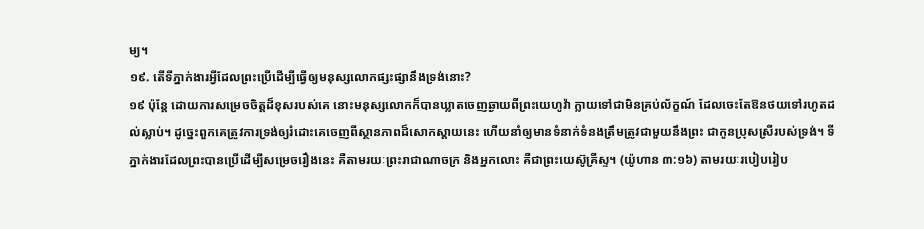ម្យ។
១៩. តើទីភ្នាក់ងារអ្វីដែលព្រះប្រើដើម្បីធ្វើឲ្យមនុស្សលោកផ្សះផ្សានឹងទ្រង់នោះ?
១៩ ប៉ុន្តែ ដោយការសម្រេចចិត្តដ៏ខុសរបស់គេ នោះមនុស្សលោកក៏បានឃ្លាតចេញឆ្ងាយពីព្រះយេហូវ៉ា ក្លាយទៅជាមិនគ្រប់ល័ក្ខណ៍ ដែលចេះតែឱនថយទៅរហូតដល់ស្លាប់។ ដូច្នេះពួកគេត្រូវការទ្រង់ឲ្យរំដោះគេចេញពីស្ថានភាពដ៏សោកស្ដាយនេះ ហើយនាំឲ្យមានទំនាក់ទំនងត្រឹមត្រូវជាមួយនឹងព្រះ ជាកូនប្រុសស្រីរបស់ទ្រង់។ ទីភ្នាក់ងារដែលព្រះបានប្រើដើម្បីសម្រេចរឿងនេះ គឺតាមរយៈព្រះរាជាណាចក្រ និងអ្នកលោះ គឺជាព្រះយេស៊ូគ្រីស្ទ។ (យ៉ូហាន ៣:១៦) តាមរយៈរបៀបរៀប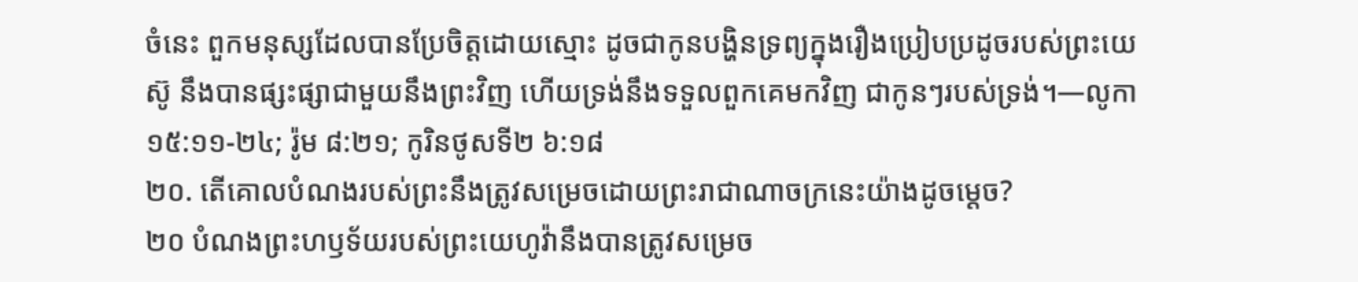ចំនេះ ពួកមនុស្សដែលបានប្រែចិត្តដោយស្មោះ ដូចជាកូនបង្ហិនទ្រព្យក្នុងរឿងប្រៀបប្រដូចរបស់ព្រះយេស៊ូ នឹងបានផ្សះផ្សាជាមួយនឹងព្រះវិញ ហើយទ្រង់នឹងទទួលពួកគេមកវិញ ជាកូនៗរបស់ទ្រង់។—លូកា ១៥:១១-២៤; រ៉ូម ៨:២១; កូរិនថូសទី២ ៦:១៨
២០. តើគោលបំណងរបស់ព្រះនឹងត្រូវសម្រេចដោយព្រះរាជាណាចក្រនេះយ៉ាងដូចម្ដេច?
២០ បំណងព្រះហឫទ័យរបស់ព្រះយេហូវ៉ានឹងបានត្រូវសម្រេច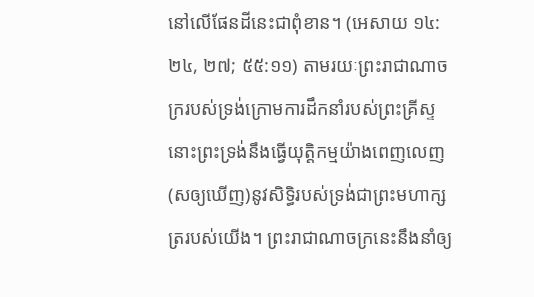នៅលើផែនដីនេះជាពុំខាន។ (អេសាយ ១៤:២៤, ២៧; ៥៥:១១) តាមរយៈព្រះរាជាណាចក្ររបស់ទ្រង់ក្រោមការដឹកនាំរបស់ព្រះគ្រីស្ទ នោះព្រះទ្រង់នឹងធ្វើយុត្ដិកម្មយ៉ាងពេញលេញ (សឲ្យឃើញ)នូវសិទ្ធិរបស់ទ្រង់ជាព្រះមហាក្សត្ររបស់យើង។ ព្រះរាជាណាចក្រនេះនឹងនាំឲ្យ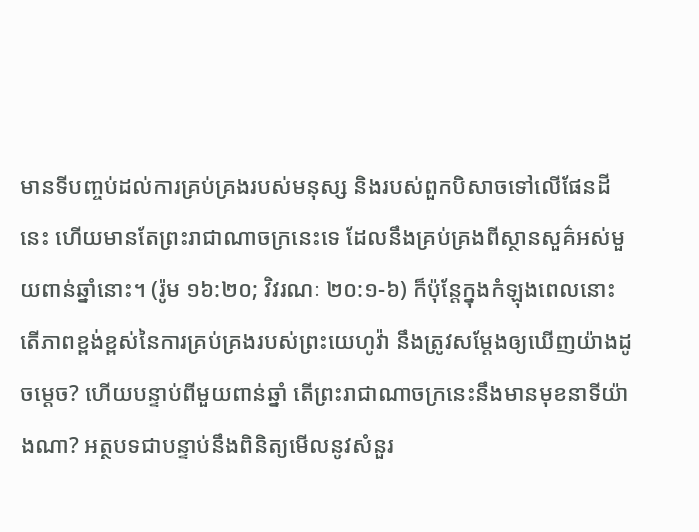មានទីបញ្ចប់ដល់ការគ្រប់គ្រងរបស់មនុស្ស និងរបស់ពួកបិសាចទៅលើផែនដីនេះ ហើយមានតែព្រះរាជាណាចក្រនេះទេ ដែលនឹងគ្រប់គ្រងពីស្ថានសួគ៌អស់មួយពាន់ឆ្នាំនោះ។ (រ៉ូម ១៦:២០; វិវរណៈ ២០:១-៦) ក៏ប៉ុន្តែក្នុងកំឡុងពេលនោះ តើភាពខ្ពង់ខ្ពស់នៃការគ្រប់គ្រងរបស់ព្រះយេហូវ៉ា នឹងត្រូវសម្ដែងឲ្យឃើញយ៉ាងដូចម្ដេច? ហើយបន្ទាប់ពីមួយពាន់ឆ្នាំ តើព្រះរាជាណាចក្រនេះនឹងមានមុខនាទីយ៉ាងណា? អត្ថបទជាបន្ទាប់នឹងពិនិត្យមើលនូវសំនួរ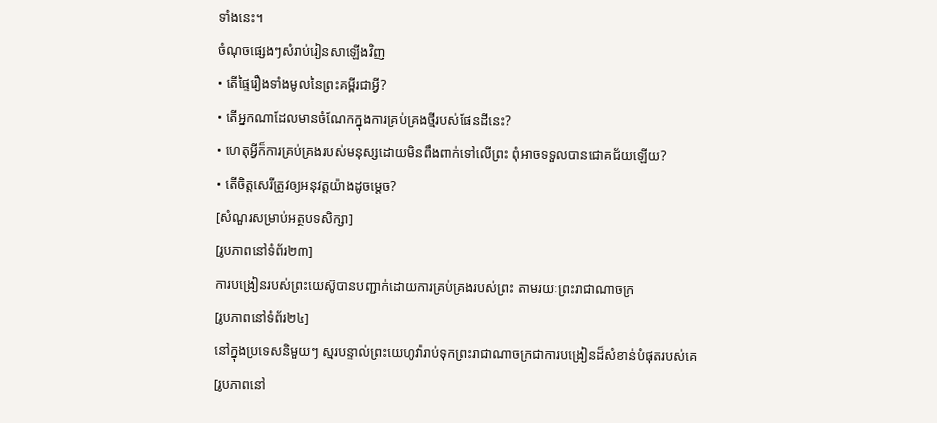ទាំងនេះ។
ចំណុចផ្សេងៗសំរាប់រៀនសាឡើងវិញ
• តើផ្ទៃរឿងទាំងមូលនៃព្រះគម្ពីរជាអ្វី?
• តើអ្នកណាដែលមានចំណែកក្នុងការគ្រប់គ្រងថ្មីរបស់ផែនដីនេះ?
• ហេតុអ្វីក៏ការគ្រប់គ្រងរបស់មនុស្សដោយមិនពឹងពាក់ទៅលើព្រះ ពុំអាចទទួលបានជោគជ័យឡើយ?
• តើចិត្តសេរីត្រូវឲ្យអនុវត្តយ៉ាងដូចម្ដេច?
[សំណួរសម្រាប់អត្ថបទសិក្សា]
[រូបភាពនៅទំព័រ២៣]
ការបង្រៀនរបស់ព្រះយេស៊ូបានបញ្ជាក់ដោយការគ្រប់គ្រងរបស់ព្រះ តាមរយៈព្រះរាជាណាចក្រ
[រូបភាពនៅទំព័រ២៤]
នៅក្នុងប្រទេសនិមួយៗ ស្មរបន្ទាល់ព្រះយេហូវ៉ារាប់ទុកព្រះរាជាណាចក្រជាការបង្រៀនដ៏សំខាន់បំផុតរបស់គេ
[រូបភាពនៅ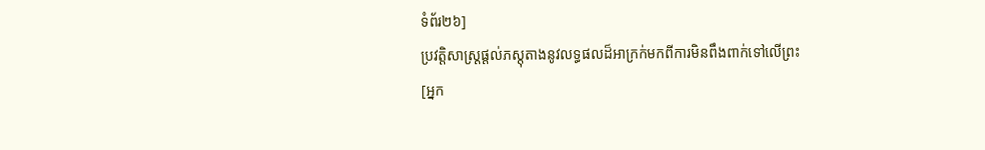ទំព័រ២៦]
ប្រវត្ដិសាស្ត្រផ្ដល់ភស្តុតាងនូវលទ្ធផលដ៏អាក្រក់មកពីការមិនពឹងពាក់ទៅលើព្រះ
[អ្នក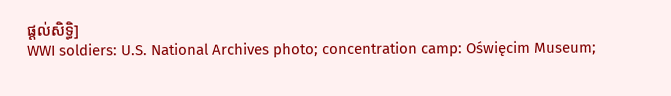ផ្ដល់សិទ្ធិ]
WWI soldiers: U.S. National Archives photo; concentration camp: Oświęcim Museum;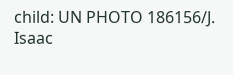child: UN PHOTO 186156/J. Isaac